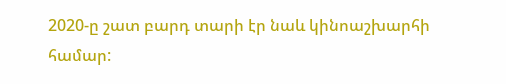2020-ը շատ բարդ տարի էր նաև կինոաշխարհի համար: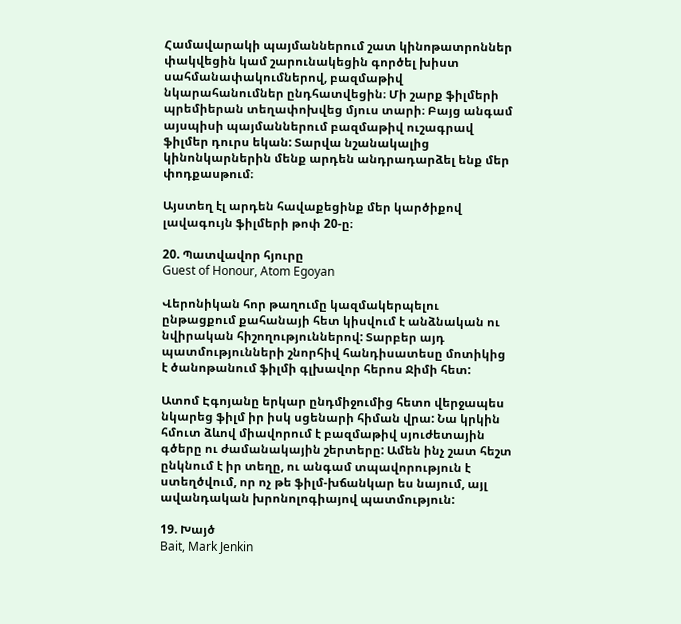Համավարակի պայմաններում շատ կինոթատրոններ փակվեցին կամ շարունակեցին գործել խիստ սահմանափակումներով, բազմաթիվ նկարահանումներ ընդհատվեցին։ Մի շարք ֆիլմերի պրեմիերան տեղափոխվեց մյուս տարի։ Բայց անգամ այսպիսի պայմաններում բազմաթիվ ուշագրավ ֆիլմեր դուրս եկան: Տարվա նշանակալից կինոնկարներին մենք արդեն անդրադարձել ենք մեր փոդքասթում։

Այստեղ էլ արդեն հավաքեցինք մեր կարծիքով լավագույն ֆիլմերի թոփ 20-ը։

20. Պատվավոր հյուրը
Guest of Honour, Atom Egoyan

Վերոնիկան հոր թաղումը կազմակերպելու ընթացքում քահանայի հետ կիսվում է անձնական ու նվիրական հիշողություններով: Տարբեր այդ պատմությունների շնորհիվ հանդիսատեսը մոտիկից է ծանոթանում ֆիլմի գլխավոր հերոս Ջիմի հետ:

Ատոմ Էգոյանը երկար ընդմիջումից հետո վերջապես նկարեց ֆիլմ իր իսկ սցենարի հիման վրա: Նա կրկին հմուտ ձևով միավորում է բազմաթիվ սյուժետային գծերը ու ժամանակային շերտերը: Ամեն ինչ շատ հեշտ ընկնում է իր տեղը, ու անգամ տպավորություն է ստեղծվում, որ ոչ թե ֆիլմ-խճանկար ես նայում, այլ ավանդական խրոնոլոգիայով պատմություն:

19. Խայծ
Bait, Mark Jenkin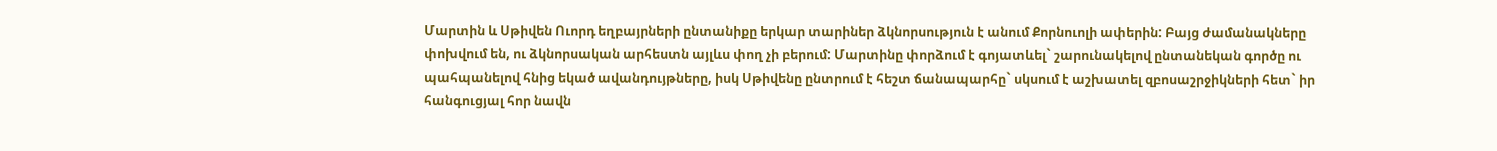Մարտին և Սթիվեն Ուորդ եղբայրների ընտանիքը երկար տարիներ ձկնորսություն է անում Քորնուոլի ափերին: Բայց ժամանակները փոխվում են, ու ձկնորսական արհեստն այլևս փող չի բերում: Մարտինը փորձում է գոյատևել` շարունակելով ընտանեկան գործը ու պահպանելով հնից եկած ավանդույթները, իսկ Սթիվենը ընտրում է հեշտ ճանապարհը` սկսում է աշխատել զբոսաշրջիկների հետ` իր հանգուցյալ հոր նավն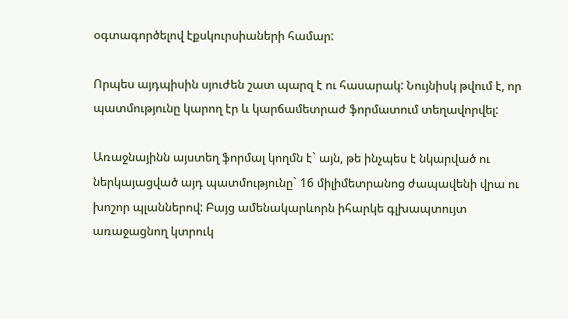օգտագործելով էքսկուրսիաների համար:

Որպես այդպիսին սյուժեն շատ պարզ է ու հասարակ: Նույնիսկ թվում է, որ պատմությունը կարող էր և կարճամետրաժ ֆորմատում տեղավորվել:

Առաջնայինն այստեղ ֆորմալ կողմն է` այն, թե ինչպես է նկարված ու ներկայացված այդ պատմությունը` 16 միլիմետրանոց ժապավենի վրա ու խոշոր պլաններով: Բայց ամենակարևորն իհարկե գլխապտույտ առաջացնող կտրուկ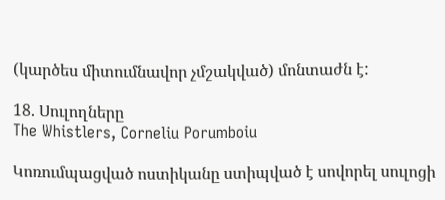(կարծես միտումնավոր չմշակված) մոնտաժն է:

18. Սուլողները
The Whistlers, Corneliu Porumboiu

Կոռումպացված ոստիկանը ստիպված է սովորել սուլոցի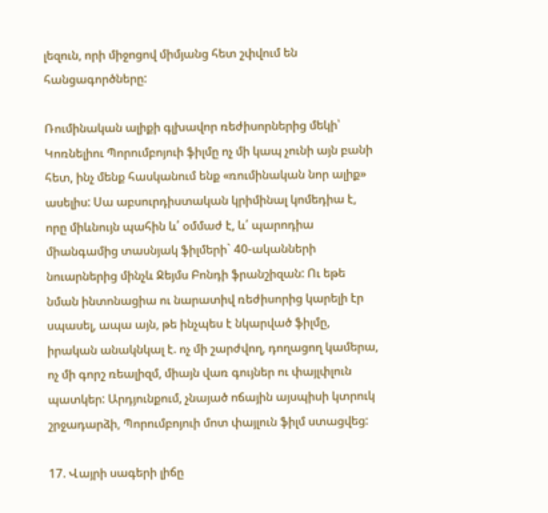լեզուն, որի միջոցով միմյանց հետ շփվում են հանցագործները:

Ռումինական ալիքի գլխավոր ռեժիսորներից մեկի՝ Կոռնելիու Պորումբոյուի ֆիլմը ոչ մի կապ չունի այն բանի հետ, ինչ մենք հասկանում ենք «ռումինական նոր ալիք» ասելիս: Սա աբսուրդիստական կրիմինալ կոմեդիա է, որը միևնույն պահին և՛ օմմաժ է, և՛ պարոդիա միանգամից տասնյակ ֆիլմերի` 40-ականների նուարներից մինչև Ջեյմս Բոնդի ֆրանշիզան: Ու եթե նման ինտոնացիա ու նարատիվ ռեժիսորից կարելի էր սպասել, ապա այն, թե ինչպես է նկարված ֆիլմը, իրական անակնկալ է. ոչ մի շարժվող, դողացող կամերա, ոչ մի գորշ ռեալիզմ, միայն վառ գույներ ու փայլփլուն պատկեր: Արդյունքում, չնայած ոճային այսպիսի կտրուկ շրջադարձի, Պորումբոյուի մոտ փայլուն ֆիլմ ստացվեց:

17. Վայրի սագերի լիճը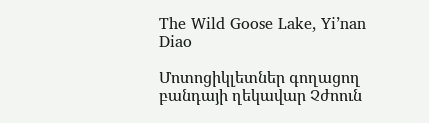The Wild Goose Lake, Yi’nan Diao

Մոտոցիկլետներ գողացող բանդայի ղեկավար Չժոուն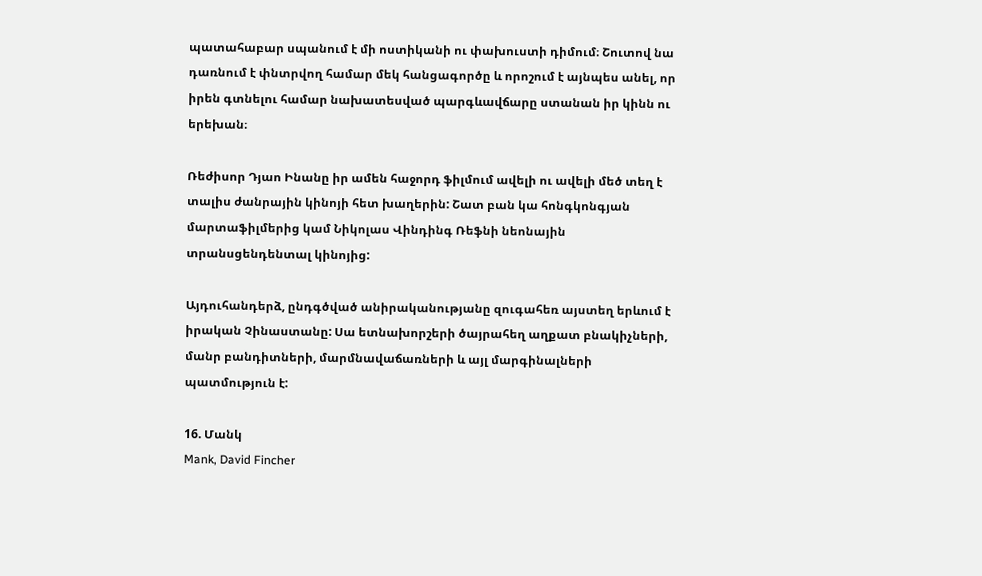պատահաբար սպանում է մի ոստիկանի ու փախուստի դիմում։ Շուտով նա դառնում է փնտրվող համար մեկ հանցագործը և որոշում է այնպես անել, որ իրեն գտնելու համար նախատեսված պարգևավճարը ստանան իր կինն ու երեխան։

Ռեժիսոր Դյաո Ինանը իր ամեն հաջորդ ֆիլմում ավելի ու ավելի մեծ տեղ է տալիս ժանրային կինոյի հետ խաղերին: Շատ բան կա հոնգկոնգյան մարտաֆիլմերից կամ Նիկոլաս Վինդինգ Ռեֆնի նեոնային տրանսցենդենտալ կինոյից:

Այդուհանդերձ, ընդգծված անիրականությանը զուգահեռ այստեղ երևում է իրական Չինաստանը: Սա ետնախորշերի ծայրահեղ աղքատ բնակիչների, մանր բանդիտների, մարմնավաճառների և այլ մարգինալների պատմություն է:

16. Մանկ
Mank, David Fincher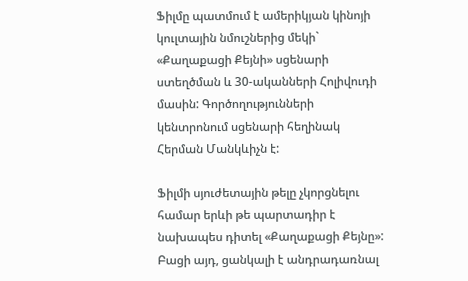Ֆիլմը պատմում է ամերիկյան կինոյի կուլտային նմուշներից մեկի` «Քաղաքացի Քեյնի» սցենարի ստեղծման և 30-ականների Հոլիվուդի մասին: Գործողությունների կենտրոնում սցենարի հեղինակ Հերման Մանկևիչն է:

Ֆիլմի սյուժետային թելը չկորցնելու համար երևի թե պարտադիր է նախապես դիտել «Քաղաքացի Քեյնը»: Բացի այդ, ցանկալի է անդրադառնալ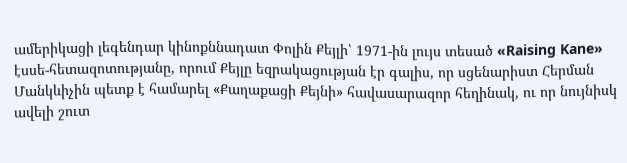ամերիկացի լեգենդար կինոքննադատ Փոլին Քեյլի՝ 1971-ին լույս տեսած «Raising Kane» էսսե-հետազոտությանը, որում Քեյլը եզրակացության էր գալիս, որ սցենարիստ Հերման Մանկևիչին պետք է համարել «Քաղաքացի Քեյնի» հավասարազոր հեղինակ, ու որ նույնիսկ ավելի շուտ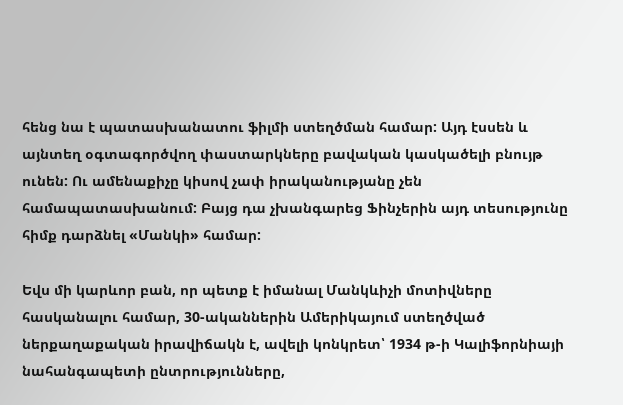հենց նա է պատասխանատու ֆիլմի ստեղծման համար: Այդ էսսեն և այնտեղ օգտագործվող փաստարկները բավական կասկածելի բնույթ ունեն: Ու ամենաքիչը կիսով չափ իրականությանը չեն համապատասխանում: Բայց դա չխանգարեց Ֆինչերին այդ տեսությունը հիմք դարձնել «Մանկի» համար:

Եվս մի կարևոր բան, որ պետք է իմանալ Մանկևիչի մոտիվները հասկանալու համար, 30-ականներին Ամերիկայում ստեղծված ներքաղաքական իրավիճակն է, ավելի կոնկրետ՝ 1934 թ-ի Կալիֆորնիայի նահանգապետի ընտրությունները,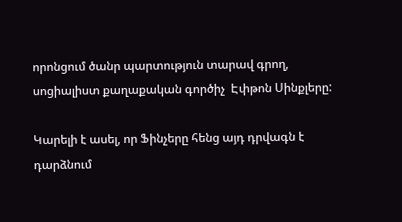որոնցում ծանր պարտություն տարավ գրող, սոցիալիստ քաղաքական գործիչ  Էփթոն Սինքլերը:

Կարելի է ասել, որ Ֆինչերը հենց այդ դրվագն է դարձնում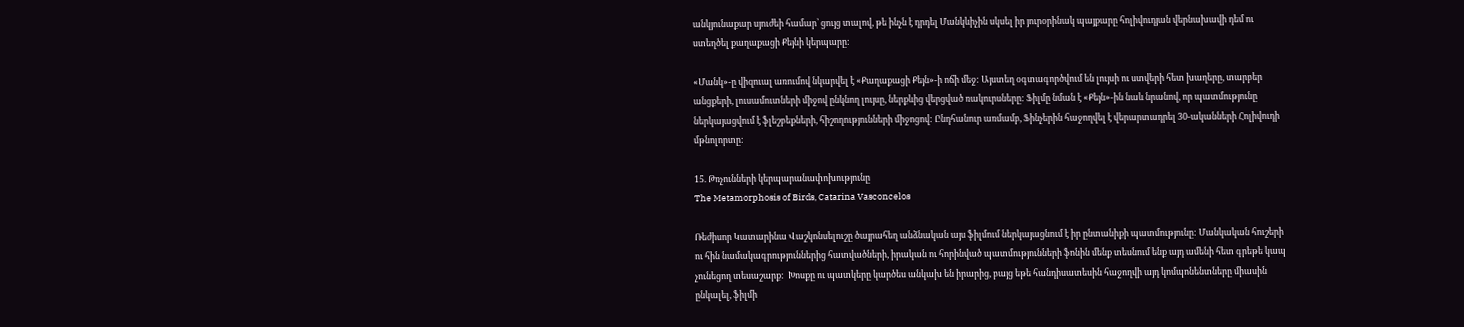անկյունաքար սյուժեի համար՝ ցույց տալով, թե ինչն է դրդել Մանկևիչին սկսել իր յուրօրինակ պայքարը հոլիվուդյան վերնախավի դեմ ու ստեղծել քաղաքացի Քեյնի կերպարը:

«Մանկ»-ը վիզուալ առումով նկարվել է «Քաղաքացի Քեյն»-ի ոճի մեջ: Այստեղ օգտագործվում են լույսի ու ստվերի հետ խաղերը, տարբեր անցքերի, լուսամուտների միջով ընկնող լույսը, ներքևից վերցված ռակուրսները: Ֆիլմը նման է «Քեյն»-ին նաև նրանով, որ պատմությունը ներկայացվում է ֆլեշբեքների, հիշողությունների միջոցով: Ընդհանուր առմամբ, Ֆինչերին հաջողվել է վերարտադրել 30-ականների Հոլիվուդի մթնոլորտը:

15. Թռչունների կերպարանափոխությունը
The Metamorphosis of Birds, Catarina Vasconcelos

Ռեժիսոր Կատարինա Վաշկոնսելուշը ծայրահեղ անձնական այս ֆիլմում ներկայացնում է իր ընտանիքի պատմությունը: Մանկական հուշերի ու հին նամակագրություններից հատվածների, իրական ու հորինված պատմությունների ֆոնին մենք տեսնում ենք այդ ամենի հետ գրեթե կապ չունեցող տեսաշարք:  Խոսքը ու պատկերը կարծես անկախ են իրարից, բայց եթե հանդիսատեսին հաջողվի այդ կոմպոնենտները միասին ընկալել, ֆիլմի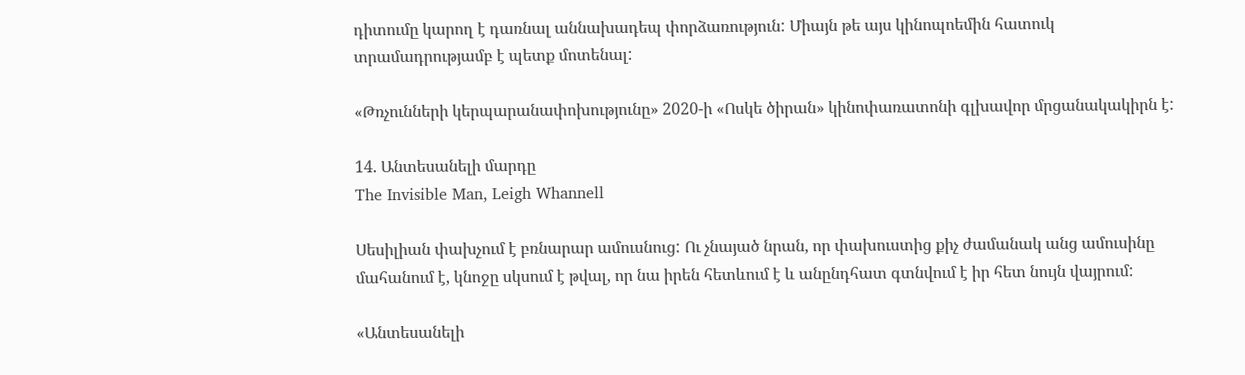դիտումը կարող է դառնալ աննախադեպ փորձառություն: Միայն թե այս կինոպոեմին հատուկ տրամադրությամբ է պետք մոտենալ:

«Թռչունների կերպարանափոխությունը» 2020-ի «Ոսկե ծիրան» կինոփառատոնի գլխավոր մրցանակակիրն է:

14. Անտեսանելի մարդը
The Invisible Man, Leigh Whannell

Սեսիլիան փախչում է բռնարար ամուսնուց: Ու չնայած նրան, որ փախուստից քիչ ժամանակ անց ամուսինը մահանում է, կնոջը սկսում է թվալ, որ նա իրեն հետևում է և անընդհատ գտնվում է իր հետ նույն վայրում:

«Անտեսանելի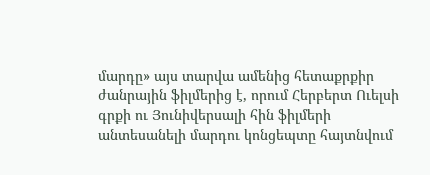մարդը» այս տարվա ամենից հետաքրքիր ժանրային ֆիլմերից է, որում Հերբերտ Ուելսի գրքի ու Յունիվերսալի հին ֆիլմերի անտեսանելի մարդու կոնցեպտը հայտնվում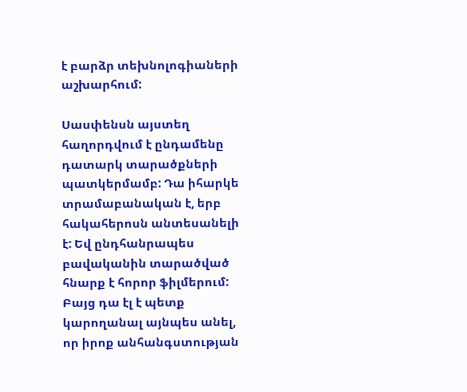է բարձր տեխնոլոգիաների աշխարհում:

Սասփենսն այստեղ հաղորդվում է ընդամենը դատարկ տարածքների պատկերմամբ: Դա իհարկե տրամաբանական է, երբ հակահերոսն անտեսանելի է: Եվ ընդհանրապես բավականին տարածված հնարք է հորոր ֆիլմերում: Բայց դա էլ է պետք կարողանալ այնպես անել, որ իրոք անհանգստության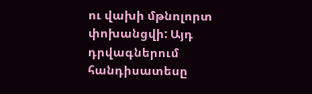ու վախի մթնոլորտ փոխանցվի: Այդ դրվագներում հանդիսատեսը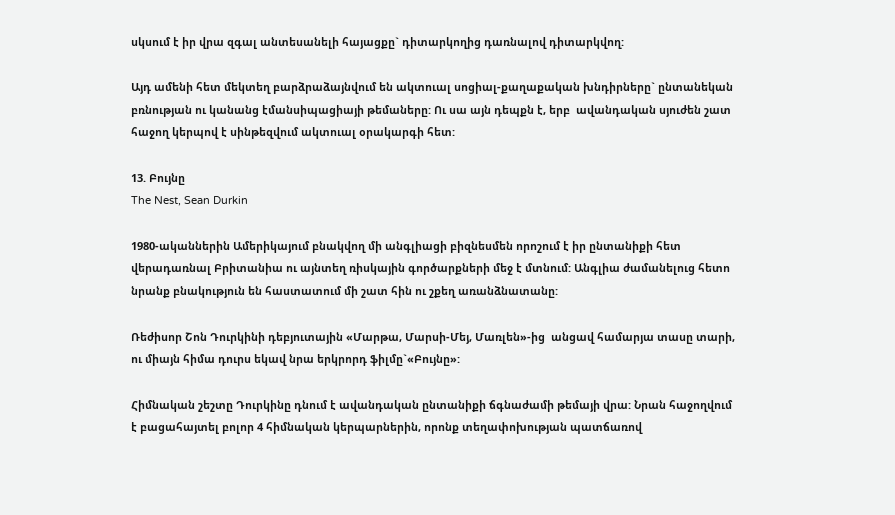սկսում է իր վրա զգալ անտեսանելի հայացքը` դիտարկողից դառնալով դիտարկվող:

Այդ ամենի հետ մեկտեղ բարձրաձայնվում են ակտուալ սոցիալ-քաղաքական խնդիրները` ընտանեկան բռնության ու կանանց էմանսիպացիայի թեմաները: Ու սա այն դեպքն է, երբ  ավանդական սյուժեն շատ հաջող կերպով է սինթեզվում ակտուալ օրակարգի հետ:

13. Բույնը
The Nest, Sean Durkin

1980-ականներին Ամերիկայում բնակվող մի անգլիացի բիզնեսմեն որոշում է իր ընտանիքի հետ վերադառնալ Բրիտանիա ու այնտեղ ռիսկային գործարքների մեջ է մտնում: Անգլիա ժամանելուց հետո նրանք բնակություն են հաստատում մի շատ հին ու շքեղ առանձնատանը:

Ռեժիսոր Շոն Դուրկինի դեբյուտային «Մարթա, Մարսի-Մեյ, Մառլեն»-ից  անցավ համարյա տասը տարի, ու միայն հիմա դուրս եկավ նրա երկրորդ ֆիլմը`«Բույնը»:

Հիմնական շեշտը Դուրկինը դնում է ավանդական ընտանիքի ճգնաժամի թեմայի վրա: Նրան հաջողվում է բացահայտել բոլոր 4 հիմնական կերպարներին, որոնք տեղափոխության պատճառով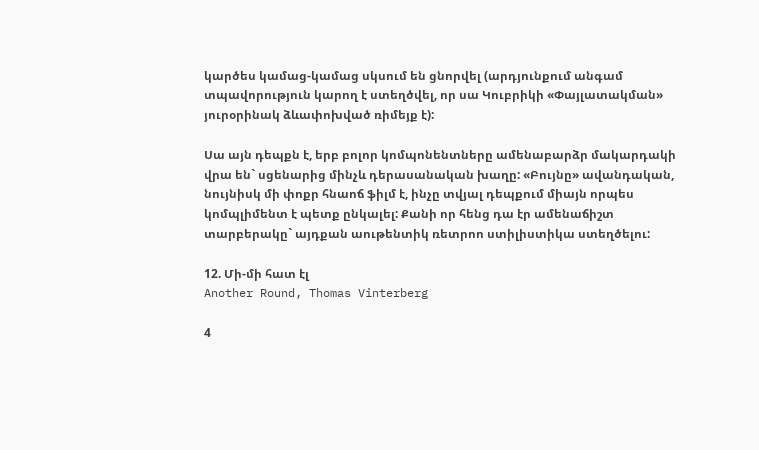կարծես կամաց-կամաց սկսում են ցնորվել (արդյունքում անգամ տպավորություն կարող է ստեղծվել, որ սա Կուբրիկի «Փայլատակման» յուրօրինակ ձևափոխված ռիմեյք է):

Սա այն դեպքն է, երբ բոլոր կոմպոնենտները ամենաբարձր մակարդակի վրա են` սցենարից մինչև դերասանական խաղը: «Բույնը» ավանդական, նույնիսկ մի փոքր հնաոճ ֆիլմ է, ինչը տվյալ դեպքում միայն որպես կոմպլիմենտ է պետք ընկալել: Քանի որ հենց դա էր ամենաճիշտ տարբերակը` այդքան աութենտիկ ռետրոո ստիլիստիկա ստեղծելու:

12. Մի-մի հատ էլ
Another Round, Thomas Vinterberg

4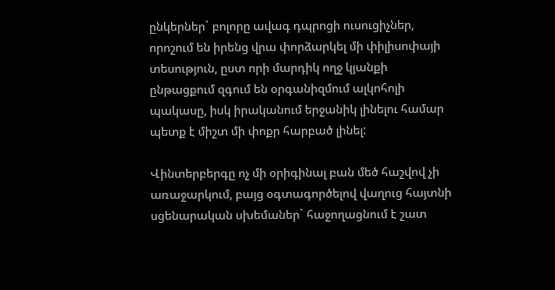ընկերներ` բոլորը ավագ դպրոցի ուսուցիչներ, որոշում են իրենց վրա փորձարկել մի փիլիսոփայի տեսություն, ըստ որի մարդիկ ողջ կյանքի ընթացքում զգում են օրգանիզմում ալկոհոլի պակասը, իսկ իրականում երջանիկ լինելու համար պետք է միշտ մի փոքր հարբած լինել:

Վինտերբերգը ոչ մի օրիգինալ բան մեծ հաշվով չի առաջարկում, բայց օգտագործելով վաղուց հայտնի սցենարական սխեմաներ` հաջողացնում է շատ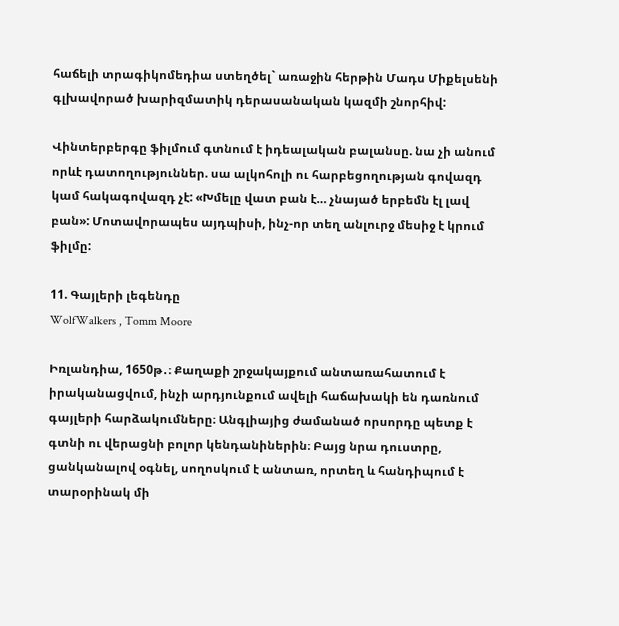հաճելի տրագիկոմեդիա ստեղծել` առաջին հերթին Մադս Միքելսենի գլխավորած խարիզմատիկ դերասանական կազմի շնորհիվ:

Վինտերբերգը ֆիլմում գտնում է իդեալական բալանսը. նա չի անում որևէ դատողություններ. սա ալկոհոլի ու հարբեցողության գովազդ կամ հակագովազդ չէ: «Խմելը վատ բան է… չնայած երբեմն էլ լավ բան»: Մոտավորապես այդպիսի, ինչ-որ տեղ անլուրջ մեսիջ է կրում ֆիլմը:

11. Գայլերի լեգենդը
WolfWalkers , Tomm Moore

Իռլանդիա, 1650թ․։ Քաղաքի շրջակայքում անտառահատում է իրականացվում, ինչի արդյունքում ավելի հաճախակի են դառնում գայլերի հարձակումները։ Անգլիայից ժամանած որսորդը պետք է գտնի ու վերացնի բոլոր կենդանիներին։ Բայց նրա դուստրը, ցանկանալով օգնել, սողոսկում է անտառ, որտեղ և հանդիպում է տարօրինակ մի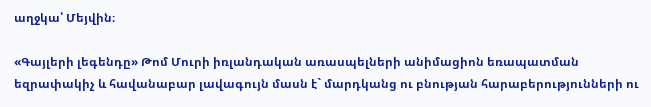աղջկա՝ Մեյվին։

«Գայլերի լեգենդը» Թոմ Մուրի իռլանդական առասպելների անիմացիոն եռապատման եզրափակիչ և հավանաբար լավագույն մասն է` մարդկանց ու բնության հարաբերությունների ու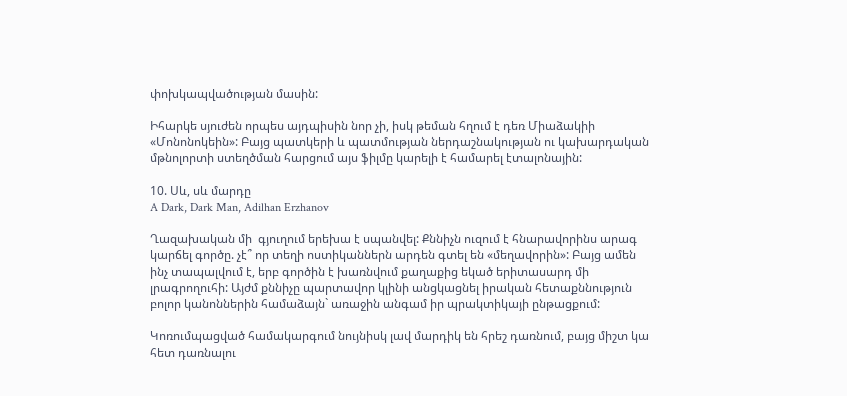փոխկապվածության մասին:

Իհարկե սյուժեն որպես այդպիսին նոր չի, իսկ թեման հղում է դեռ Միաձակիի «Մոնոնոկեին»: Բայց պատկերի և պատմության ներդաշնակության ու կախարդական մթնոլորտի ստեղծման հարցում այս ֆիլմը կարելի է համարել էտալոնային:

10. Սև, սև մարդը
A Dark, Dark Man, Adilhan Erzhanov

Ղազախական մի  գյուղում երեխա է սպանվել: Քննիչն ուզում է հնարավորինս արագ կարճել գործը. չէ՞ որ տեղի ոստիկաններն արդեն գտել են «մեղավորին»: Բայց ամեն ինչ տապալվում է, երբ գործին է խառնվում քաղաքից եկած երիտասարդ մի լրագրողուհի: Այժմ քննիչը պարտավոր կլինի անցկացնել իրական հետաքննություն բոլոր կանոններին համաձայն` առաջին անգամ իր պրակտիկայի ընթացքում:

Կոռումպացված համակարգում նույնիսկ լավ մարդիկ են հրեշ դառնում, բայց միշտ կա հետ դառնալու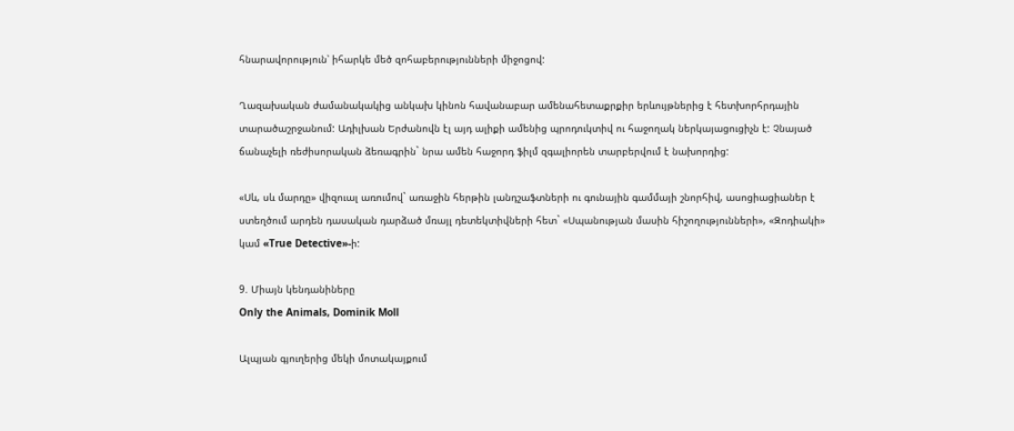հնարավորություն՝ իհարկե մեծ զոհաբերությունների միջոցով:

Ղազախական ժամանակակից անկախ կինոն հավանաբար ամենահետաքրքիր երևույթներից է հետխորհրդային տարածաշրջանում: Ադիլխան Երժանովն էլ այդ ալիքի ամենից պրոդուկտիվ ու հաջողակ ներկայացուցիչն է: Չնայած ճանաչելի ռեժիսորական ձեռագրին` նրա ամեն հաջորդ ֆիլմ զգալիորեն տարբերվում է նախորդից:

«Սև, սև մարդը» վիզուալ առումով` առաջին հերթին լանդշաֆտների ու գունային գամմայի շնորհիվ, ասոցիացիաներ է ստեղծում արդեն դասական դարձած մռայլ դետեկտիվների հետ` «Սպանության մասին հիշողությունների», «Զոդիակի» կամ «True Detective»-ի:

9. Միայն կենդանիները
Only the Animals, Dominik Moll

Ալպյան գյուղերից մեկի մոտակայքում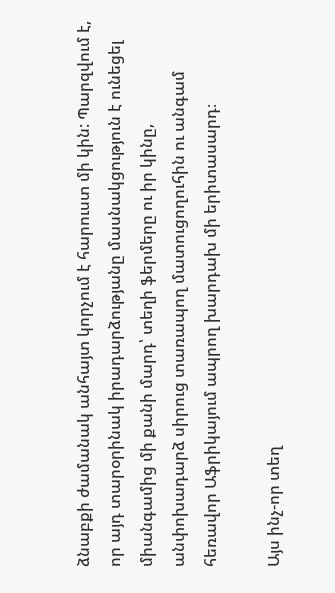ձնաբքի ժամանակ անհայտ կորչում է հարուստ մի կին: Պարզվում է, որ այդ տարօրինակ իրադարձությանը մասնակցություն է ունեցել միանգամից մի քանի մարդ՝ տեղի ֆերմերը ու իր կինը, անփոխադարձ սիրուց տառապող մատուցողուհին ու անգամ հեռավոր Աֆրիկայում ապրող խարդախ մի երիտասարդ։

Այս ինչ-որ տեղ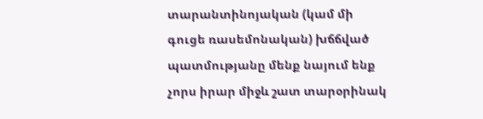տարանտինոյական (կամ մի գուցե ռասեմոնական) խճճված պատմությանը մենք նայում ենք չորս իրար միջև շատ տարօրինակ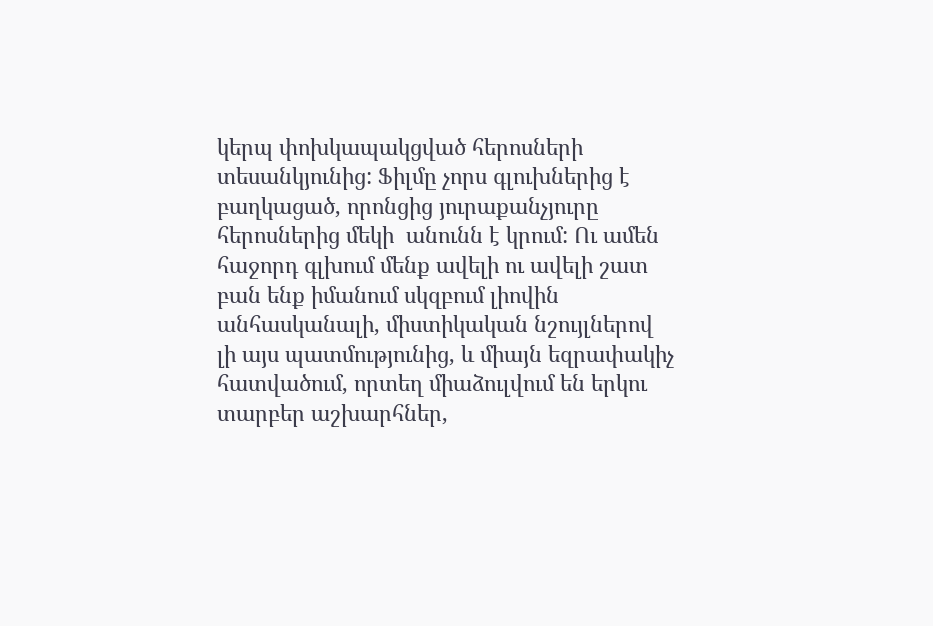կերպ փոխկապակցված հերոսների տեսանկյունից: Ֆիլմը չորս գլուխներից է բաղկացած, որոնցից յուրաքանչյուրը  հերոսներից մեկի  անունն է կրում: Ու ամեն հաջորդ գլխում մենք ավելի ու ավելի շատ բան ենք իմանում սկզբում լիովին անհասկանալի, միստիկական նշույլներով լի այս պատմությունից, և միայն եզրափակիչ հատվածում, որտեղ միաձուլվում են երկու տարբեր աշխարհներ,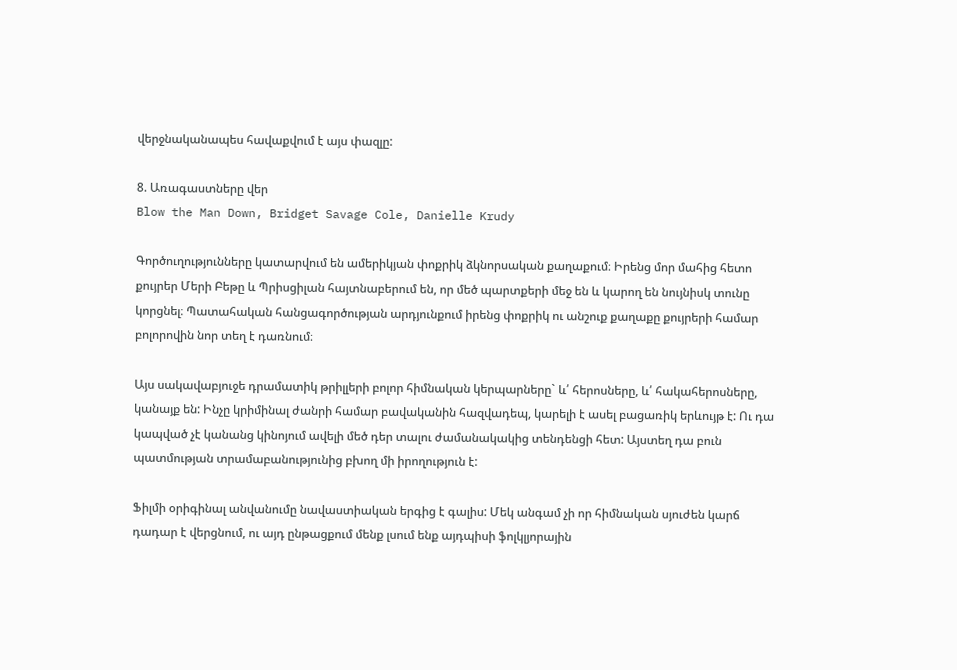վերջնականապես հավաքվում է այս փազլը:

8. Առագաստները վեր
Blow the Man Down, Bridget Savage Cole, Danielle Krudy

Գործուղությունները կատարվում են ամերիկյան փոքրիկ ձկնորսական քաղաքում։ Իրենց մոր մահից հետո քույրեր Մերի Բեթը և Պրիսցիլան հայտնաբերում են, որ մեծ պարտքերի մեջ են և կարող են նույնիսկ տունը կորցնել։ Պատահական հանցագործության արդյունքում իրենց փոքրիկ ու անշուք քաղաքը քույրերի համար բոլորովին նոր տեղ է դառնում։

Այս սակավաբյուջե դրամատիկ թրիլլերի բոլոր հիմնական կերպարները` և՛ հերոսները, և՛ հակահերոսները, կանայք են: Ինչը կրիմինալ ժանրի համար բավականին հազվադեպ, կարելի է ասել բացառիկ երևույթ է: Ու դա կապված չէ կանանց կինոյում ավելի մեծ դեր տալու ժամանակակից տենդենցի հետ: Այստեղ դա բուն պատմության տրամաբանությունից բխող մի իրողություն է:

Ֆիլմի օրիգինալ անվանումը նավաստիական երգից է գալիս: Մեկ անգամ չի որ հիմնական սյուժեն կարճ դադար է վերցնում, ու այդ ընթացքում մենք լսում ենք այդպիսի ֆոլկլյորային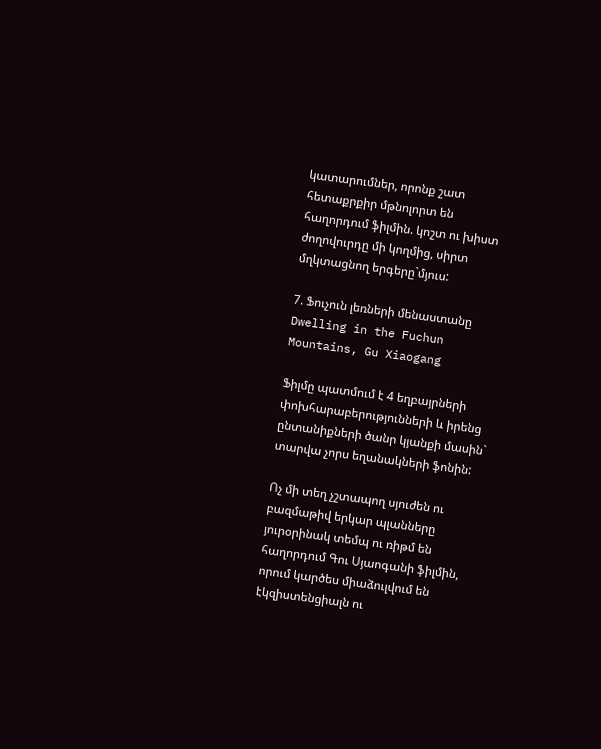կատարումներ, որոնք շատ հետաքրքիր մթնոլորտ են հաղորդում ֆիլմին. կոշտ ու խիստ ժողովուրդը մի կողմից, սիրտ մղկտացնող երգերը`մյուս:

7. Ֆուչուն լեռների մենաստանը
Dwelling in the Fuchun Mountains, Gu Xiaogang

Ֆիլմը պատմում է 4 եղբայրների փոխհարաբերությունների և իրենց ընտանիքների ծանր կյանքի մասին` տարվա չորս եղանակների ֆոնին:

Ոչ մի տեղ չշտապող սյուժեն ու բազմաթիվ երկար պլանները յուրօրինակ տեմպ ու ռիթմ են հաղորդում Գու Սյաոգանի ֆիլմին, որում կարծես միաձուլվում են էկզիստենցիալն ու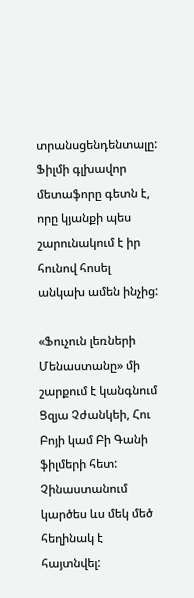տրանսցենդենտալը: Ֆիլմի գլխավոր մետաֆորը գետն է, որը կյանքի պես շարունակում է իր հունով հոսել անկախ ամեն ինչից:

«Ֆուչուն լեռների Մենաստանը» մի շարքում է կանգնում Ցզյա Չժանկեի, Հու Բոյի կամ Բի Գանի ֆիլմերի հետ: Չինաստանում կարծես ևս մեկ մեծ հեղինակ է հայտնվել: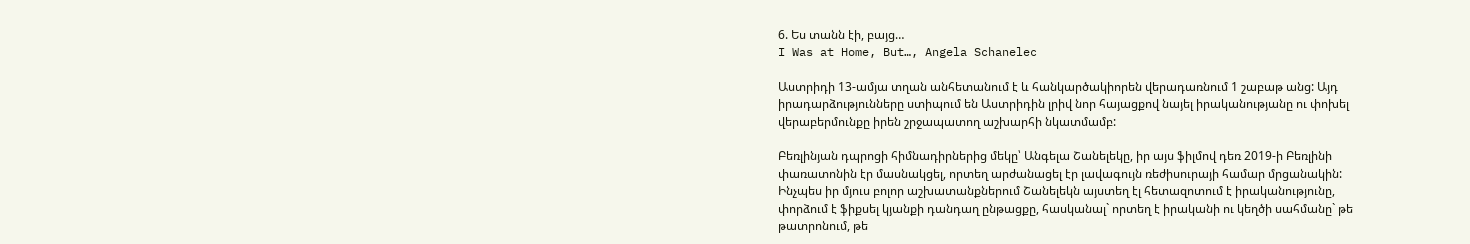6. Ես տանն էի, բայց…
I Was at Home, But…, Angela Schanelec

Աստրիդի 13-ամյա տղան անհետանում է և հանկարծակիորեն վերադառնում 1 շաբաթ անց: Այդ իրադարձությունները ստիպում են Աստրիդին լրիվ նոր հայացքով նայել իրականությանը ու փոխել վերաբերմունքը իրեն շրջապատող աշխարհի նկատմամբ:

Բեռլինյան դպրոցի հիմնադիրներից մեկը՝ Անգելա Շանելեկը, իր այս ֆիլմով դեռ 2019-ի Բեռլինի փառատոնին էր մասնակցել, որտեղ արժանացել էր լավագույն ռեժիսուրայի համար մրցանակին: Ինչպես իր մյուս բոլոր աշխատանքներում Շանելեկն այստեղ էլ հետազոտում է իրականությունը, փորձում է ֆիքսել կյանքի դանդաղ ընթացքը, հասկանալ` որտեղ է իրականի ու կեղծի սահմանը` թե թատրոնում, թե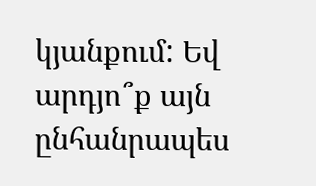կյանքում: Եվ արդյո՞ք այն ընհանրապես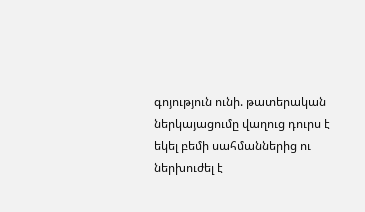գոյություն ունի. թատերական ներկայացումը վաղուց դուրս է եկել բեմի սահմաններից ու ներխուժել է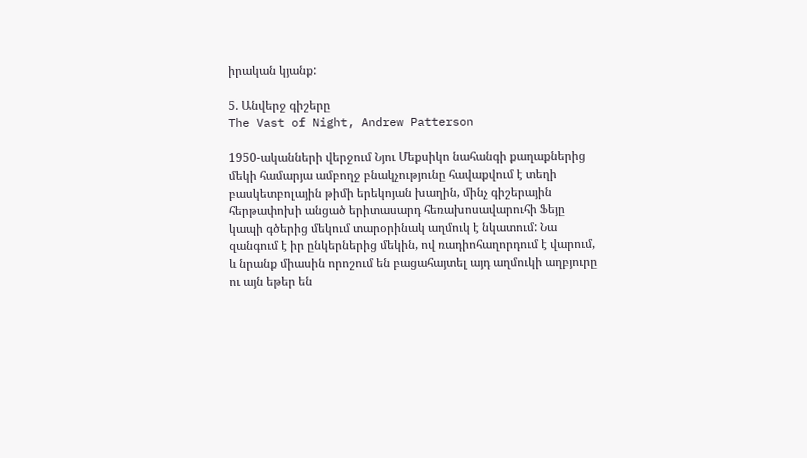իրական կյանք:

5. Անվերջ գիշերը
The Vast of Night, Andrew Patterson

1950-ականների վերջում Նյու Մեքսիկո նահանգի քաղաքներից մեկի համարյա ամբողջ բնակչությունը հավաքվում է տեղի բասկետբոլային թիմի երեկոյան խաղին, մինչ գիշերային հերթափոխի անցած երիտասարդ հեռախոսավարուհի Ֆեյը կապի գծերից մեկում տարօրինակ աղմուկ է նկատում: Նա զանգում է իր ընկերներից մեկին, ով ռադիոհաղորդում է վարում, և նրանք միասին որոշում են բացահայտել այդ աղմուկի աղբյուրը ու այն եթեր են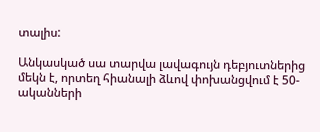տալիս:

Անկասկած սա տարվա լավագույն դեբյուտներից մեկն է, որտեղ հիանալի ձևով փոխանցվում է 50-ականների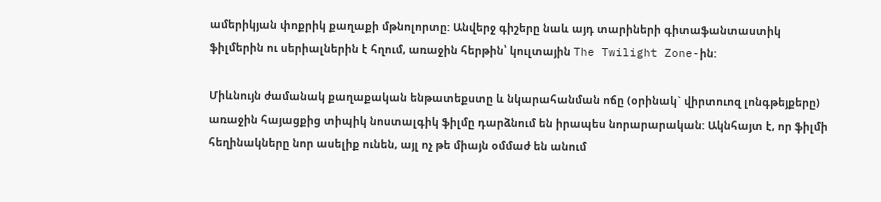ամերիկյան փոքրիկ քաղաքի մթնոլորտը: Անվերջ գիշերը նաև այդ տարիների գիտաֆանտաստիկ ֆիլմերին ու սերիալներին է հղում, առաջին հերթին՝ կուլտային The Twilight Zone-ին:

Միևնույն ժամանակ քաղաքական ենթատեքստը և նկարահանման ոճը (օրինակ` վիրտուոզ լոնգթեյքերը) առաջին հայացքից տիպիկ նոստալգիկ ֆիլմը դարձնում են իրապես նորարարական: Ակնհայտ է, որ ֆիլմի հեղինակները նոր ասելիք ունեն, այլ ոչ թե միայն օմմաժ են անում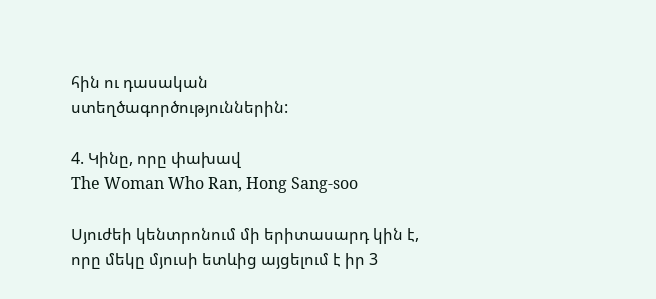հին ու դասական ստեղծագործություններին:

4. Կինը, որը փախավ
The Woman Who Ran, Hong Sang-soo

Սյուժեի կենտրոնում մի երիտասարդ կին է, որը մեկը մյուսի ետևից այցելում է իր 3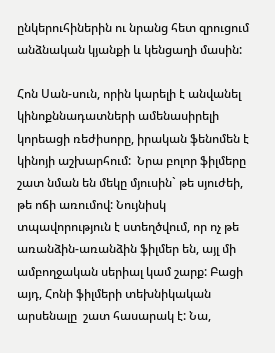ընկերուհիներին ու նրանց հետ զրուցում անձնական կյանքի և կենցաղի մասին:

Հոն Սան-սուն, որին կարելի է անվանել կինոքննադատների ամենասիրելի կորեացի ռեժիսորը, իրական ֆենոմեն է կինոյի աշխարհում:  Նրա բոլոր ֆիլմերը շատ նման են մեկը մյուսին` թե սյուժեի, թե ոճի առումով: Նույնիսկ տպավորություն է ստեղծվում, որ ոչ թե առանձին-առանձին ֆիլմեր են, այլ մի ամբողջական սերիալ կամ շարք: Բացի այդ, Հոնի ֆիլմերի տեխնիկական արսենալը  շատ հասարակ է: Նա,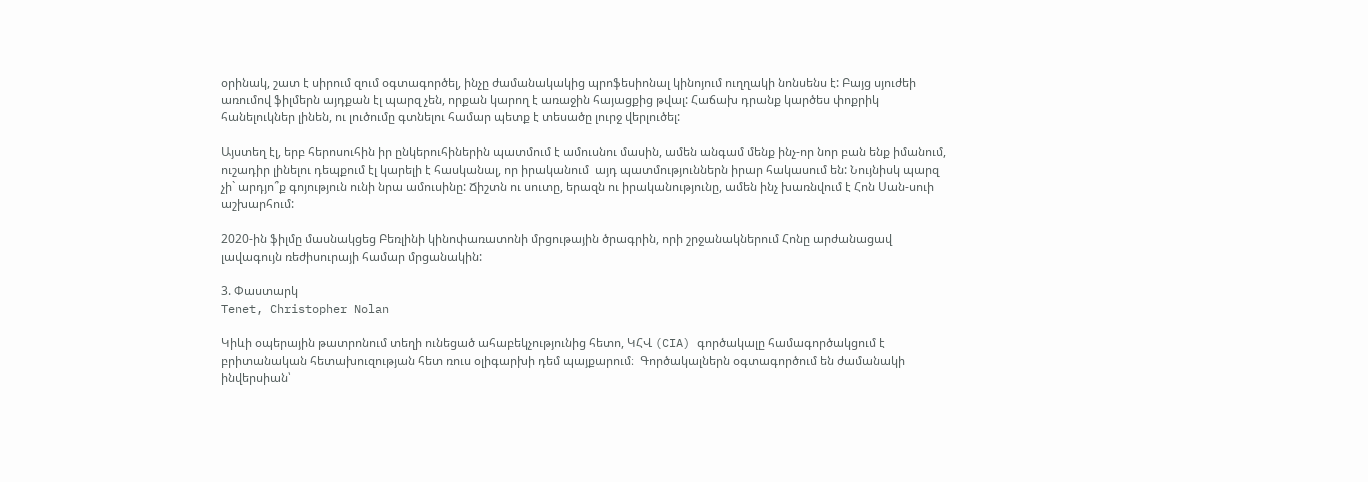օրինակ, շատ է սիրում զում օգտագործել, ինչը ժամանակակից պրոֆեսիոնալ կինոյում ուղղակի նոնսենս է: Բայց սյուժեի առումով ֆիլմերն այդքան էլ պարզ չեն, որքան կարող է առաջին հայացքից թվալ: Հաճախ դրանք կարծես փոքրիկ հանելուկներ լինեն, ու լուծումը գտնելու համար պետք է տեսածը լուրջ վերլուծել:

Այստեղ էլ, երբ հերոսուհին իր ընկերուհիներին պատմում է ամուսնու մասին, ամեն անգամ մենք ինչ-որ նոր բան ենք իմանում, ուշադիր լինելու դեպքում էլ կարելի է հասկանալ, որ իրականում  այդ պատմություններն իրար հակասում են: Նույնիսկ պարզ չի` արդյո՞ք գոյություն ունի նրա ամուսինը: Ճիշտն ու սուտը, երազն ու իրականությունը, ամեն ինչ խառնվում է Հոն Սան-սուի աշխարհում:

2020-ին ֆիլմը մասնակցեց Բեռլինի կինոփառատոնի մրցութային ծրագրին, որի շրջանակներում Հոնը արժանացավ լավագույն ռեժիսուրայի համար մրցանակին:

3. Փաստարկ
Tenet, Christopher Nolan

Կիևի օպերային թատրոնում տեղի ունեցած ահաբեկչությունից հետո, ԿՀՎ (CIA) գործակալը համագործակցում է  բրիտանական հետախուզության հետ ռուս օլիգարխի դեմ պայքարում։  Գործակալներն օգտագործում են ժամանակի ինվերսիան՝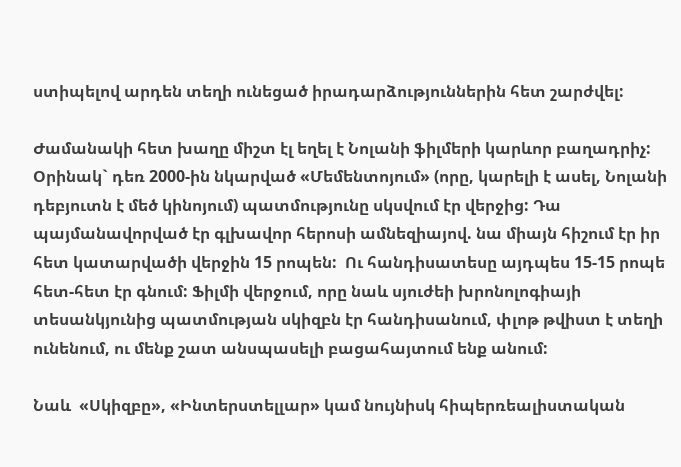ստիպելով արդեն տեղի ունեցած իրադարձություններին հետ շարժվել:

Ժամանակի հետ խաղը միշտ էլ եղել է Նոլանի ֆիլմերի կարևոր բաղադրիչ: Օրինակ` դեռ 2000-ին նկարված «Մեմենտոյում» (որը, կարելի է ասել, Նոլանի դեբյուտն է մեծ կինոյում) պատմությունը սկսվում էր վերջից: Դա պայմանավորված էր գլխավոր հերոսի ամնեզիայով. նա միայն հիշում էր իր հետ կատարվածի վերջին 15 րոպեն:  Ու հանդիսատեսը այդպես 15-15 րոպե հետ-հետ էր գնում: Ֆիլմի վերջում, որը նաև սյուժեի խրոնոլոգիայի տեսանկյունից պատմության սկիզբն էր հանդիսանում, փլոթ թվիստ է տեղի ունենում, ու մենք շատ անսպասելի բացահայտում ենք անում:

Նաև  «Սկիզբը», «Ինտերստելլար» կամ նույնիսկ հիպերռեալիստական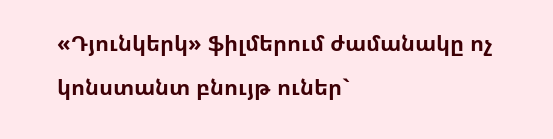«Դյունկերկ» ֆիլմերում ժամանակը ոչ կոնստանտ բնույթ ուներ`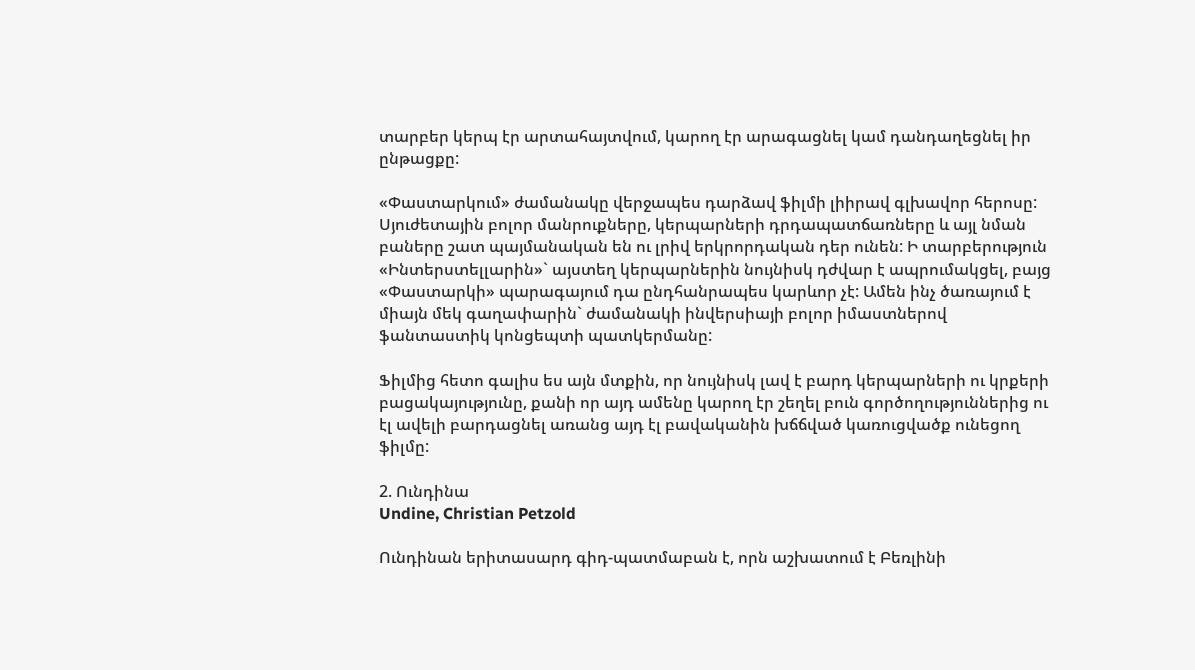տարբեր կերպ էր արտահայտվում, կարող էր արագացնել կամ դանդաղեցնել իր ընթացքը:

«Փաստարկում» ժամանակը վերջապես դարձավ ֆիլմի լիիրավ գլխավոր հերոսը: Սյուժետային բոլոր մանրուքները, կերպարների դրդապատճառները և այլ նման բաները շատ պայմանական են ու լրիվ երկրորդական դեր ունեն: Ի տարբերություն «Ինտերստելլարին»` այստեղ կերպարներին նույնիսկ դժվար է ապրումակցել, բայց «Փաստարկի» պարագայում դա ընդհանրապես կարևոր չէ: Ամեն ինչ ծառայում է միայն մեկ գաղափարին` ժամանակի ինվերսիայի բոլոր իմաստներով ֆանտաստիկ կոնցեպտի պատկերմանը:

Ֆիլմից հետո գալիս ես այն մտքին, որ նույնիսկ լավ է բարդ կերպարների ու կրքերի բացակայությունը, քանի որ այդ ամենը կարող էր շեղել բուն գործողություններից ու էլ ավելի բարդացնել առանց այդ էլ բավականին խճճված կառուցվածք ունեցող ֆիլմը:

2. Ունդինա
Undine, Christian Petzold

Ունդինան երիտասարդ գիդ-պատմաբան է, որն աշխատում է Բեռլինի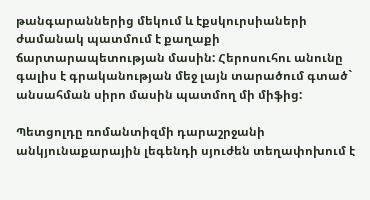թանգարաններից մեկում և էքսկուրսիաների ժամանակ պատմում է քաղաքի ճարտարապետության մասին: Հերոսուհու անունը գալիս է գրականության մեջ լայն տարածում գտած` անսահման սիրո մասին պատմող մի միֆից:

Պետցոլդը ռոմանտիզմի դարաշրջանի անկյունաքարային լեգենդի սյուժեն տեղափոխում է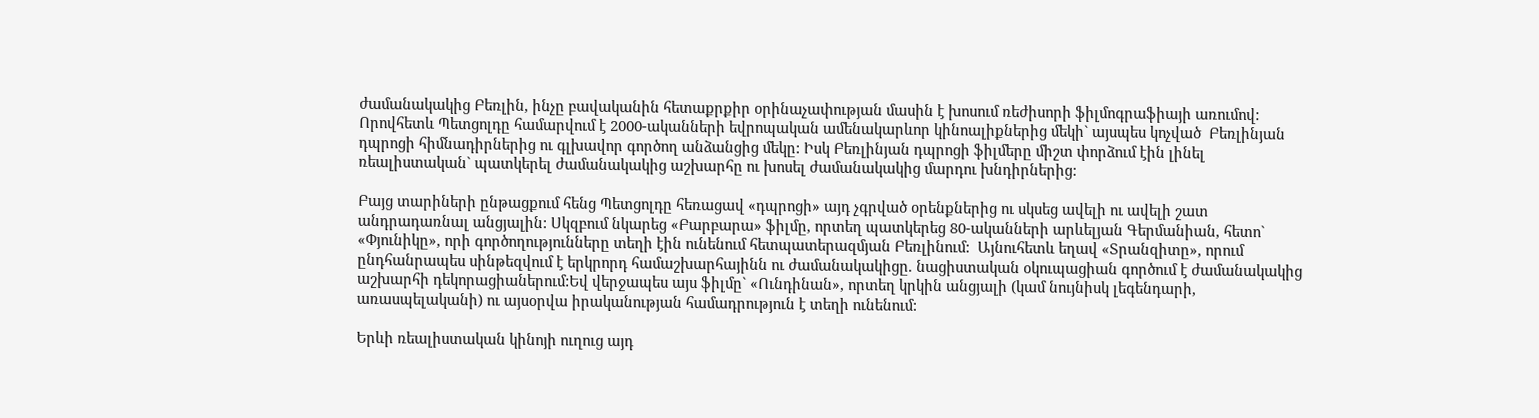ժամանակակից Բեռլին, ինչը բավականին հետաքրքիր օրինաչափության մասին է խոսում ռեժիսորի ֆիլմոգրաֆիայի առումով: Որովհետև Պետցոլդը համարվում է 2000-ականների եվրոպական ամենակարևոր կինոալիքներից մեկի` այսպես կոչված  Բեռլինյան դպրոցի հիմնադիրներից ու գլխավոր գործող անձանցից մեկը: Իսկ Բեռլինյան դպրոցի ֆիլմերը միշտ փորձում էին լինել ռեալիստական` պատկերել ժամանակակից աշխարհը ու խոսել ժամանակակից մարդու խնդիրներից:

Բայց տարիների ընթացքում հենց Պետցոլդը հեռացավ «դպրոցի» այդ չգրված օրենքներից ու սկսեց ավելի ու ավելի շատ անդրադառնալ անցյալին: Սկզբում նկարեց «Բարբարա» ֆիլմը, որտեղ պատկերեց 80-ականների արևելյան Գերմանիան, հետո` «Փյունիկը», որի գործողությունները տեղի էին ունենում հետպատերազմյան Բեռլինում:  Այնուհետև եղավ «Տրանզիտը», որում ընդհանրապես սինթեզվում է երկրորդ համաշխարհայինն ու ժամանակակիցը. նացիստական օկուպացիան գործում է ժամանակակից աշխարհի դեկորացիաներում:Եվ վերջապես այս ֆիլմը` «Ունդինան», որտեղ կրկին անցյալի (կամ նույնիսկ լեգենդարի, առասպելականի) ու այսօրվա իրականության համադրություն է տեղի ունենում:

Երևի ռեալիստական կինոյի ուղուց այդ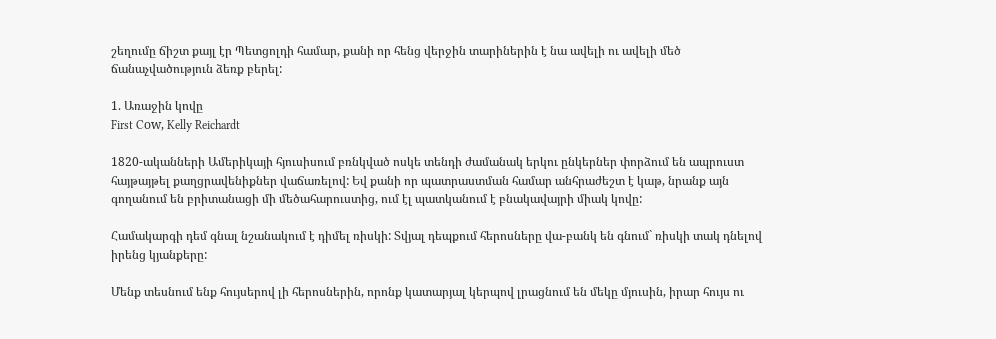շեղումը ճիշտ քայլ էր Պետցոլդի համար, քանի որ հենց վերջին տարիներին է նա ավելի ու ավելի մեծ ճանաչվածություն ձեռք բերել:

1. Առաջին կովը
First Cоw, Kelly Reichardt

1820-ականների Ամերիկայի հյուսիսում բռնկված ոսկե տենդի ժամանակ երկու ընկերներ փորձում են ապրուստ հայթայթել քաղցրավենիքներ վաճառելով: Եվ քանի որ պատրաստման համար անհրաժեշտ է կաթ, նրանք այն գողանում են բրիտանացի մի մեծահարուստից, ում էլ պատկանում է բնակավայրի միակ կովը:

Համակարգի դեմ գնալ նշանակում է դիմել ռիսկի: Տվյալ դեպքում հերոսները վա-բանկ են գնում` ռիսկի տակ դնելով իրենց կյանքերը:

Մենք տեսնում ենք հույսերով լի հերոսներին, որոնք կատարյալ կերպով լրացնում են մեկը մյուսին, իրար հույս ու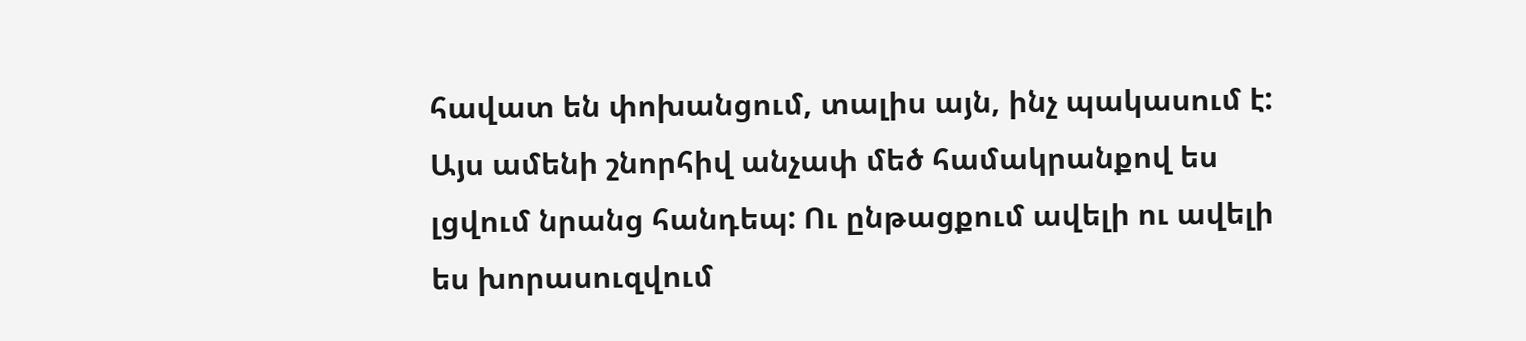հավատ են փոխանցում, տալիս այն, ինչ պակասում է: Այս ամենի շնորհիվ անչափ մեծ համակրանքով ես լցվում նրանց հանդեպ: Ու ընթացքում ավելի ու ավելի ես խորասուզվում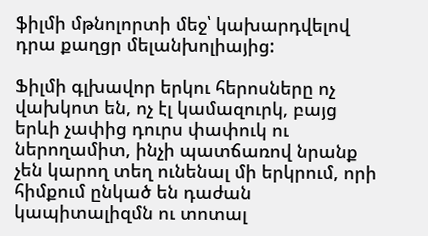ֆիլմի մթնոլորտի մեջ՝ կախարդվելով դրա քաղցր մելանխոլիայից:

Ֆիլմի գլխավոր երկու հերոսները ոչ վախկոտ են, ոչ էլ կամազուրկ, բայց երևի չափից դուրս փափուկ ու ներողամիտ, ինչի պատճառով նրանք չեն կարող տեղ ունենալ մի երկրում, որի հիմքում ընկած են դաժան կապիտալիզմն ու տոտալ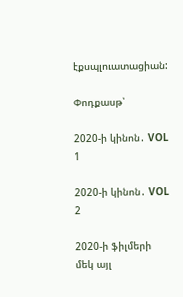էքսպլուատացիան:

Փոդքասթ՝

2020-ի կինոն․ VOL 1

2020-ի կինոն․ VOL 2

2020-ի ֆիլմերի մեկ այլ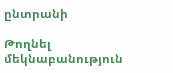ընտրանի

Թողնել մեկնաբանություն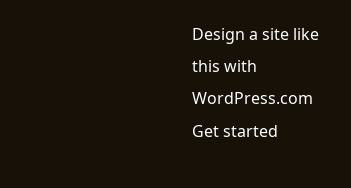Design a site like this with WordPress.com
Get started